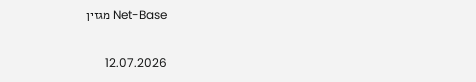Net-Base מגזין

12.07.2026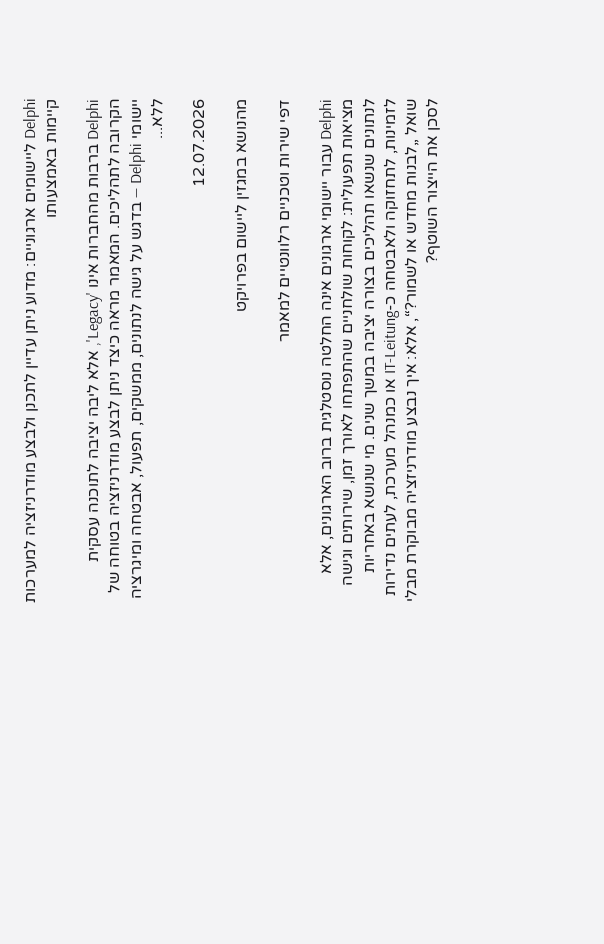Delphi ליישומים ארגוניים: מדוע ניתן עדיין לתכנן ולבצע מודרניזציה למערכות קיימות באמצעותו

Delphi ברבות מהחברות אינו 'Legacy', אלא ליבה יציבה לתוכנה עסקית הקרובה לתהליכים. המאמר מראה כיצד ניתן לבצע מודרניזציה בטוחה של יישומי Delphi — בדגש על גישה לנתונים, ממשקים, תפעול, אבטחה ומיגרציה ללא...

12.07.2026

מהנושא במגזין ליישום בפרויקט

דפי שירות וטכניים רלוונטיים למאמר

Delphi עבור יישומי ארגונים אינה החלטה נוסטלגית ברוב הארגונים, אלא מציאות תפעולית: לקוחות שולחניים שהתפתחו לאורך זמן, שירותים וגישה לנתונים שנשאו תהליכים בצורה יציבה במשך שנים. מי שנושא באחריות לזמינות, לתחזוקה ולאבטחה כ-IT-Leitung או כמנהל מערכת, לעתים נדירות שואל „לבנות מחדש או לשמור?“, אלא: איך נבצע מודרניזציה מבוקרת מבלי לסכן את הייצור השוטף?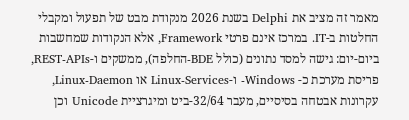מאמר זה מציב את Delphi בשנת 2026 מנקודת מבט של תפעול ומקבלי החלטות ב-IT. במרכז אינם פרטי Framework, אלא הנקודות שמחשבות ביום-יום: גישה למסד נתונים (כולל BDE-החלפה), ממשקים ו-REST-APIs, פריסת מערכת כ- Windows- ו-Linux-Services או Linux-Daemon, עקרונות אבטחה בסיסיים, מעבר 32/64-ביט ומיגרציית Unicode וכן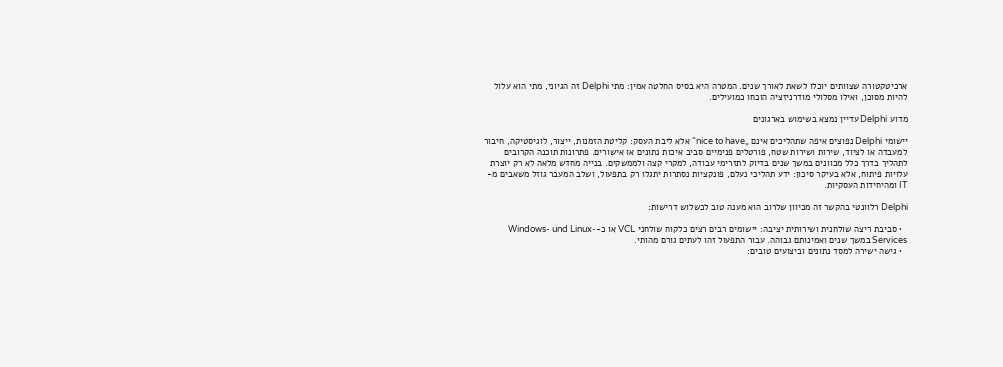ארכיטקטורה שצוותים יוכלו לשאת לאורך שנים. המטרה היא בסיס החלטה אמין: מתי Delphi זה הגיוני, מתי הוא עלול להיות מסוכן, ואילו מסלולי מודרניזציה הוכחו כמועילים.

מדוע Delphi עדיין נמצא בשימוש בארגונים

יישומי Delphi נפוצים איפה שתהליכים אינם „nice to have“ אלא ליבת העסק: קליטת הזמנות, ייצור, לוגיסטיקה, חיבור למעבדה או לציוד, שירות ושירות שטח, פורטלים פנימיים סביב איכות נתונים או אישורים. פתרונות תוכנה הקרובים לתהליך בדרך כלל מכוונים במשך שנים בדיוק לתזרימי עבודה, למקרי קצה ולממשקים. בנייה מחדש מלאה לא רק יוצרת עלויות פיתוח, אלא בעיקר סיכון: ידע תהליכי נעלם, פונקציות נסתרות יתגלו רק בתפעול, ושלב המעבר גוזל משאבים מ-IT ומהיחידות העסקיות.

Delphi רלוונטי בהקשר זה מכיוון שלרוב הוא מענה טוב לכשלוש דרישות:

  • סביבת ריצה שולחנית ושירותית יציבה: יישומים רבים רצים כלקוח שולחני VCL או כ-Windows- und Linux-Services במשך שנים ואמינותם גבוהה. עבור התפעול זהו לעתים גורם מהותי.
  • גישה ישירה למסד נתונים וביצועים טובים: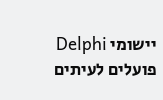יישומי Delphi פועלים לעיתים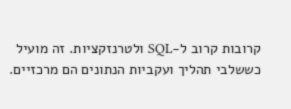קרובות קרוב ל-SQL ולטרנזקציות. זה מועיל כששלבי תהליך ועקביות הנתונים הם מרכזיים.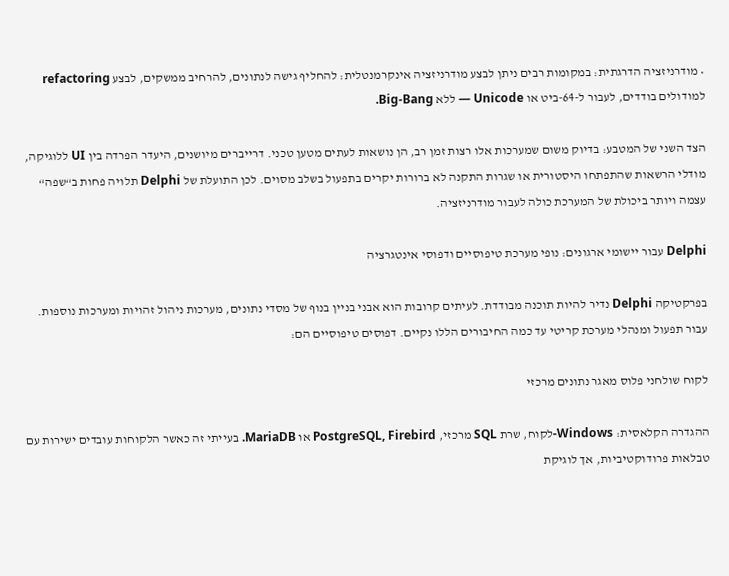• מודרניזציה הדרגתית: במקומות רבים ניתן לבצע מודרניזציה אינקרמנטלית: להחליף גישה לנתונים, להרחיב ממשקים, לבצע refactoring למודולים בודדים, לעבור ל-64-ביט או Unicode — ללא Big-Bang.

הצד השני של המטבע: בדיוק משום שמערכות אלו רצות זמן רב, הן נושאות לעתים מטען טכני. דרייברים מיושנים, היעדר הפרדה בין UI ללוגיקה, מודלי הרשאות שהתפתחו היסטורית או שגרות התקנה לא ברורות יקרים בתפעול בשלב מסוים. לכן התועלת של Delphi תלויה פחות ב“שפה“ עצמה ויותר ביכולת של המערכת כולה לעבור מודרניזציה.

Delphi עבור יישומי ארגונים: נופי מערכת טיפוסיים ודפוסי אינטגרציה

בפרקטיקה Delphi נדיר להיות תוכנה מבודדת. לעיתים קרובות הוא אבני בניין בנוף של מסדי נתונים, מערכות ניהול זהויות ומערכות נוספות. עבור תפעול ומנהלי מערכת קריטי עד כמה החיבורים הללו נקיים. דפוסים טיפוסיים הם:

לקוח שולחני פלוס מאגר נתונים מרכזי

ההגדרה הקלאסית: Windows-לקוח, שרת SQL מרכזי, PostgreSQL, Firebird או MariaDB. בעייתי זה כאשר הלקוחות עובדים ישירות עם טבלאות פרודוקטיביות, אך לוגיקת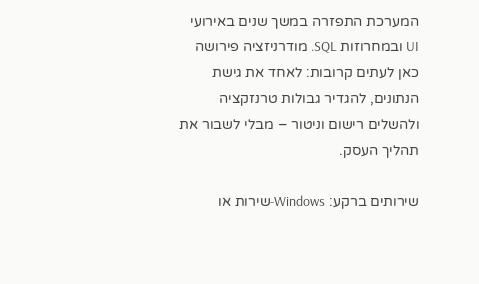המערכת התפזרה במשך שנים באירועי UI ובמחרוזות SQL. מודרניזציה פירושה כאן לעתים קרובות: לאחד את גישת הנתונים, להגדיר גבולות טרנזקציה ולהשלים רישום וניטור – מבלי לשבור את תהליך העסק.

שירותים ברקע: Windows-שירות או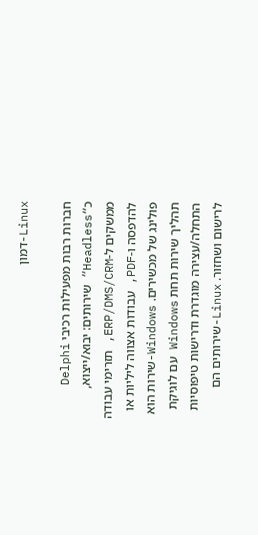Linux-דמון

חברות רבות מפעילות רכיבי Delphi כ“Headless“ שירותים: יבוא/ייצוא, ממשקים ל-ERP/DMS/CRM, תזרימי עבודה להדפסה ו-PDF, עבודות אצווה ליליות או פולינג של מכשירים. Windows-שירות הוא תהליך שירות תחת Windows עם לוגיקת התחלה/עצירה מוגדרת ודרישות טיפוסיות לרישום ושחזור. Linux-שירותים הם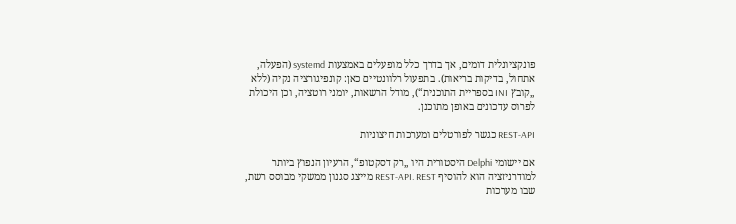פונקציונלית דומים, אך בדרך כלל מופעלים באמצעות systemd (הפעלה, אתחול, בדיקות בריאות). בתפעול רלוונטיים כאן: קונפיגורציה נקיה (ללא „קובץ INI בספריית התוכנית“), מודל הרשאות, יומני רוטציה, וכן היכולת לפרוס עדכונים באופן מתוכנן.

REST-API כגשר לפורטלים ומערכות חיצוניות

אם יישומי Delphi היסטורית היו „רק דסקטופ“, הרעיון הנפוץ ביותר למודרניזציה הוא להוסיף REST-API. REST מייצג סגנון ממשקי מבוסס רשת, שבו מערכות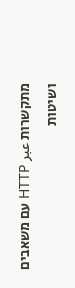מתקשרות عبر HTTP עם משאבים ושיטות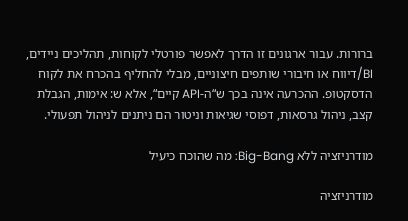ברורות. עבור ארגונים זו הדרך לאפשר פורטלי לקוחות, תהליכים ניידים, BI/דיווח או חיבורי שותפים חיצוניים, מבלי להחליף בהכרח את לקוח הדסקטופ. ההכרעה אינה בכך ש“ה-API קיים“, אלא ש: אימות, הגבלת קצב, ניהול גרסאות, דפוסי שגיאות וניטור הם ניתנים לניהול תפעולי.

מודרניזציה ללא Big-Bang: מה שהוכח כיעיל

מודרניזציה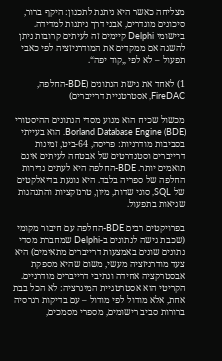מצליחה כאשר היא ניתנת לתכנון: היקף ברור, סיכונים מוגדרים, אבני דרך ניתנות למדידה. ביישומי Delphi קיימים זה לעיתים קרובות ניתן להשגה אם ממקדים את המודרניזציה לפי כאבי תפעול – לא לפי „קוד יפה“.

1) לאחד את גישת הנתונים (BDE-החלפה, FireDAC, אסטרטגיית דרייברים)

מכשול שכיח הוא מנוע מסדי הנתונים ההיסטורי Borland Database Engine (BDE). הוא בעייתי בסביבות מודרניות: פריסה, 64-ביט, זמינות דרייברים וסטנדרטים של אבטחה לעיתים אינם תואמים יותר. BDE-החלפה היא לעתים נדירות החלפה של ספריה בלבד. היא נוגעת בדיאלקטים של SQL, סוגי שדות, מיון, טרנזקציות והתנהגות שגיאות בתפעול.

בפרויקטים רבים BDE-החלפה עם חיבור מקומי (שכבת גישה לנתונים ב-Delphi שמחברת מסדי נתונים שונים באמצעות דרייברים מתאימים) היא צעד מודרניזציה מעשי, משום שהיא מספקת אבסטרקציה אחידה ונתיבי דרייברים מודרניים. הקריטי הוא אסטרטגיית המיגרציה: לא הכל בבת אחת, אלא מודול לפי מודול – עם בדיקות רגרסיה ברורות סביב רישומים, מספרי מסמכים,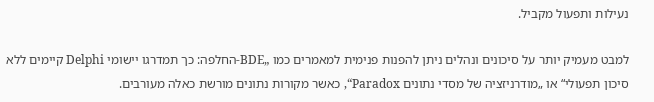נעילות ותפעול מקביל.

למבט מעמיק יותר על סיכונים ונהלים ניתן להפנות פנימית למאמרים כמו „BDE-החלפה: כך תמדרגו יישומי Delphi קיימים ללא סיכון תפעולי“ או „מודרניזציה של מסדי נתונים Paradox“, כאשר מקורות נתונים מורשת כאלה מעורבים.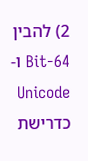2) להבין 64-Bit ו-Unicode כדרישת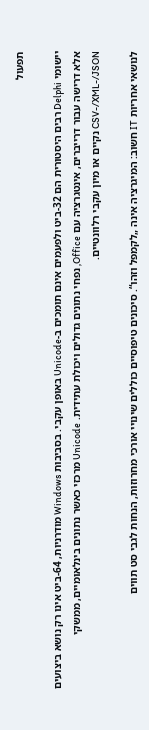תפעול

יישומי Delphi רבים היסטורית הם 32‑ביט ולפעמים אינם תומכים ב‑Unicode באופן עקבי. בסביבות Windows מודרניות, 64‑ביט אינו רק נושא ביצועים אלא דרישה עבור דרייברים, אינטגרציה עם Office, נפחי נתונים גדולים ויכולת עתידית. Unicode מרכזי כאשר נתונים בינלאומיים, ממשקי CSV-/XML-/JSON נקיים או מיון עקבי רלוונטיים.

לנושאי אחריות IT חשוב: המיגרציה אינה „לקמפל וזהו“. סיכונים טיפוסיים כוללים שינויי אורכי מחרוזות, הנחות לגבי סט תווים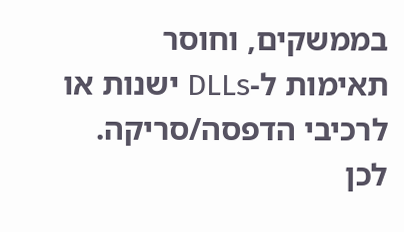בממשקים, וחוסר תאימות ל‑DLLs ישנות או לרכיבי הדפסה/סריקה. לכן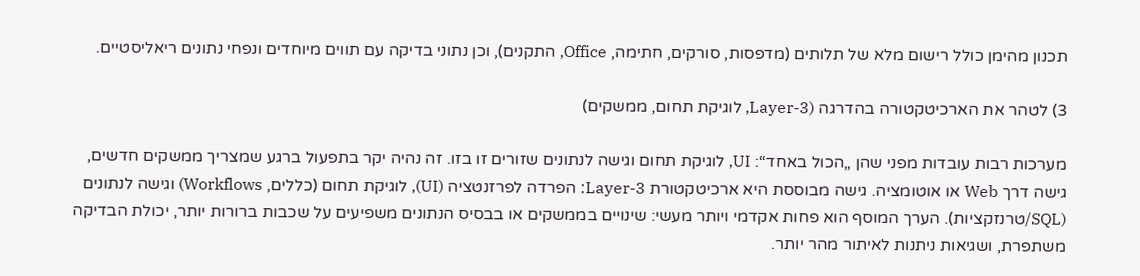תכנון מהימן כולל רישום מלא של תלותים (מדפסות, סורקים, חתימה, Office, התקנים), וכן נתוני בדיקה עם תווים מיוחדים ונפחי נתונים ריאליסטיים.

3) לטהר את הארכיטקטורה בהדרגה (Layer-3, לוגיקת תחום, ממשקים)

מערכות רבות עובדות מפני שהן „הכול באחד“: UI, לוגיקת תחום וגישה לנתונים שזורים זו בזו. זה נהיה יקר בתפעול ברגע שמצריך ממשקים חדשים, גישה דרך Web או אוטומציה. גישה מבוססת היא ארכיטקטורת Layer-3: הפרדה לפרזנטציה (UI), לוגיקת תחום (כללים, Workflows) וגישה לנתונים (SQL/טרנזקציות). הערך המוסף הוא פחות אקדמי ויותר מעשי: שינויים בממשקים או בבסיס הנתונים משפיעים על שכבות ברורות יותר, יכולת הבדיקה משתפרת, ושגיאות ניתנות לאיתור מהר יותר.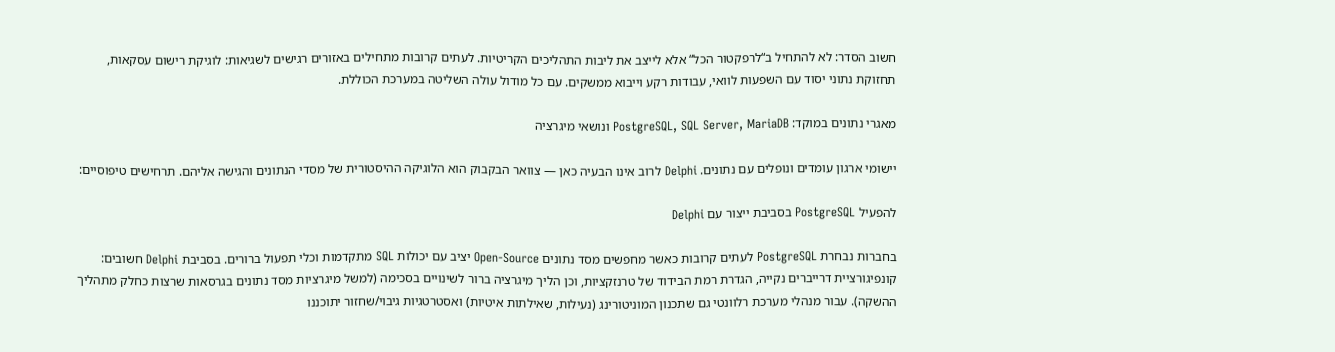חשוב הסדר: לא להתחיל ב“לרפקטור הכל“ אלא לייצב את ליבות התהליכים הקריטיות. לעתים קרובות מתחילים באזורים רגישים לשגיאות: לוגיקת רישום עסקאות, תחזוקת נתוני יסוד עם השפעות לוואי, עבודות רקע וייבוא ממשקים. עם כל מודול עולה השליטה במערכת הכוללת.

מאגרי נתונים במוקד: PostgreSQL, SQL Server, MariaDB ונושאי מיגרציה

יישומי ארגון עומדים ונופלים עם נתונים. Delphi לרוב אינו הבעיה כאן — צוואר הבקבוק הוא הלוגיקה ההיסטורית של מסדי הנתונים והגישה אליהם. תרחישים טיפוסיים:

להפעיל PostgreSQL בסביבת ייצור עם Delphi

בחברות נבחרת PostgreSQL לעתים קרובות כאשר מחפשים מסד נתונים Open‑Source יציב עם יכולות SQL מתקדמות וכלי תפעול ברורים. בסביבת Delphi חשובים: קונפיגורציית דרייברים נקייה, הגדרת רמת הבידוד של טרנזקציות, וכן הליך מיגרציה ברור לשינויים בסכימה (למשל מיגרציות מסד נתונים בגרסאות שרצות כחלק מתהליך ההשקה). עבור מנהלי מערכת רלוונטי גם שתכנון המוניטורינג (נעילות, שאילתות איטיות) ואסטרטגיות גיבוי/שחזור יתוכננו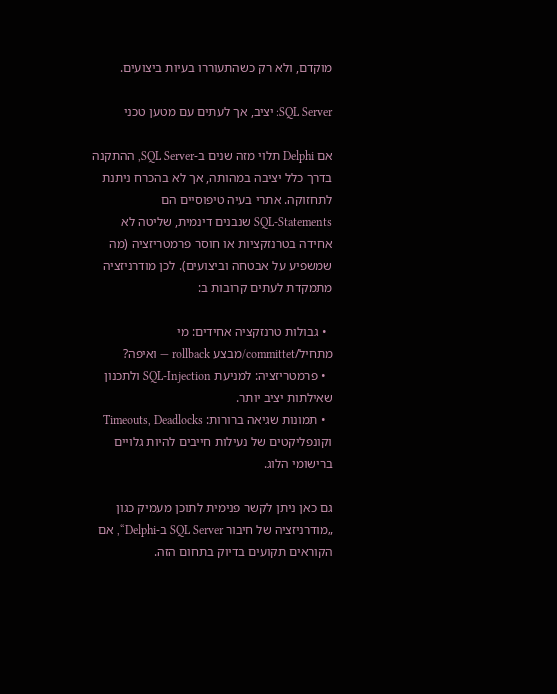מוקדם, ולא רק כשהתעוררו בעיות ביצועים.

SQL Server: יציב, אך לעתים עם מטען טכני

אם Delphi תלוי מזה שנים ב‑SQL Server, ההתקנה בדרך כלל יציבה במהותה, אך לא בהכרח ניתנת לתחזוקה. אתרי בעיה טיפוסיים הם SQL‑Statements שנבנים דינמית, שליטה לא אחידה בטרנזקציות או חוסר פרמטריזציה (מה שמשפיע על אבטחה וביצועים). לכן מודרניזציה מתמקדת לעתים קרובות ב:

  • גבולות טרנזקציה אחידים: מי מתחיל/committet/מבצע rollback — ואיפה?
  • פרמטריזציה: למניעת SQL‑Injection ולתכנון שאילתות יציב יותר.
  • תמונות שגיאה ברורות: Timeouts, Deadlocks וקונפליקטים של נעילות חייבים להיות גלויים ברישומי הלוג.

גם כאן ניתן לקשר פנימית לתוכן מעמיק כגון „מודרניזציה של חיבור SQL Server ב‑Delphi“, אם הקוראים תקועים בדיוק בתחום הזה.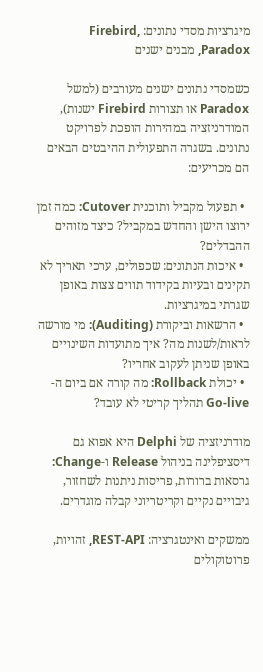מיגרציות מסדי נתונים: Firebird, Paradox, מבנים ישנים

כשמסדי נתונים ישנים מעורבים (למשל Paradox או תצורות Firebird ישנות), המודרניזציה במהירות הופכת לפרויקט נתונים. בשגרה התפעולית ההיבטים הבאים הם מכריעים:

  • תפעול מקביל ותוכנית Cutover: כמה זמן ירוצו הישן והחדש במקביל? כיצד מזוהים ההבדלים?
  • איכות הנתונים: שכפולים, ערכי תאריך לא תקינים ובעיות בקידוד תווים צצות באופן שגרתי במיגרציות.
  • הרשאות וביקורת (Auditing): מי מורשה לראות/לשנות מה? איך מתועדות השינויים באופן שניתן לעקוב אחריו?
  • יכולת Rollback: מה קורה אם ביום ה-Go-live תהליך קריטי לא עובד?

מודרניזציה של Delphi היא אפוא גם דיסציפלינה בניהול Release ו-Change: גרסאות ברורות, פריסות ניתנות לשחזור, גיבויים נקיים וקריטריוני קבלה מוגדרים.

ממשקים ואינטגרציה: REST-API, זהויות, פרוטוקולים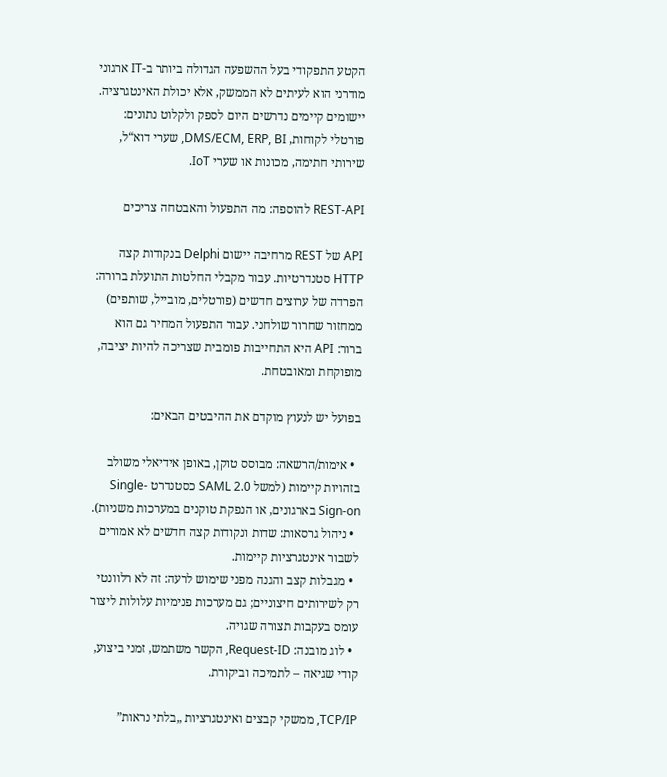הקטע התפקודי בעל ההשפעה הגדולה ביותר ב-IT ארגוני מודרני הוא לעיתים לא הממשק, אלא יכולת האינטגרציה. יישומים קיימים נדרשים היום לספק ולקלוט נתונים: פורטלי לקוחות, DMS/ECM, ERP, BI, שערי דוא“ל, שירותי חתימה, מכונות או שערי IoT.

REST-API להוספה: מה התפעול והאבטחה צריכים

API של REST מרחיבה יישום Delphi בנקודות קצה HTTP סטנדרטיות. עבור מקבלי החלטות התועלת ברורה: הפרדה של ערוצים חדשים (פורטלים, מובייל, שותפים) ממחזור שחרור שולחני. עבור התפעול המחיר גם הוא ברור: API היא התחייבות פומבית שצריכה להיות יציבה, מופוקחת ומאובטחת.

בפועל יש לנעוץ מוקדם את ההיבטים הבאים:

  • אימות/הרשאה: מבוסס טוקן, באופן אידיאלי משולב בזהויות קיימות (למשל SAML 2.0 כסטנדרט Single-Sign-on בארגונים, או הנפקת טוקנים במערכות משניות).
  • ניהול גרסאות: שדות ונקודות קצה חדשים לא אמורים לשבור אינטגרציות קיימות.
  • מגבלות קצב והגנה מפני שימוש לרעה: זה לא רלוונטי רק לשירותים חיצוניים; גם מערכות פנימיות עלולות ליצור עומס בעקבות תצורה שגויה.
  • לוג מובנה: Request-ID, הקשר משתמש, זמני ביצוע, קודי שגיאה – לתמיכה וביקורת.

TCP/IP, ממשקי קבצים ואינטגרציות „בלתי נראות”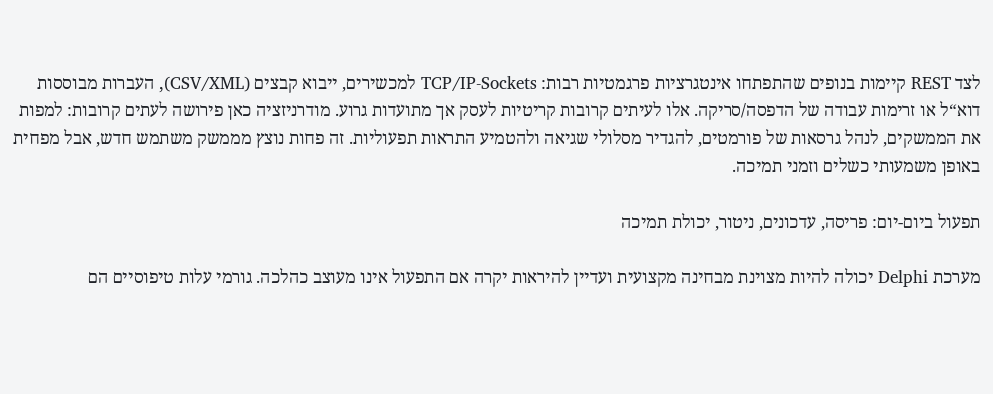לצד REST קיימות בנופים שהתפתחו אינטגרציות פרגמטיות רבות: TCP/IP-Sockets למכשירים, ייבוא קבצים (CSV/XML), העברות מבוססות דוא“ל או זרימות עבודה של הדפסה/סריקה. אלו לעיתים קרובות קריטיות לעסק אך מתועדות גרוע. מודרניזציה כאן פירושה לעתים קרובות: למפות את הממשקים, לנהל גרסאות של פורמטים, להגדיר מסלולי שגיאה ולהטמיע התראות תפעוליות. זה פחות נוצץ מממשק משתמש חדש, אבל מפחית באופן משמעותי כשלים וזמני תמיכה.

תפעול ביום-יום: פריסה, עדכונים, ניטור, יכולת תמיכה

מערכת Delphi יכולה להיות מצוינת מבחינה מקצועית ועדיין להיראות יקרה אם התפעול אינו מעוצב כהלכה. גורמי עלות טיפוסיים הם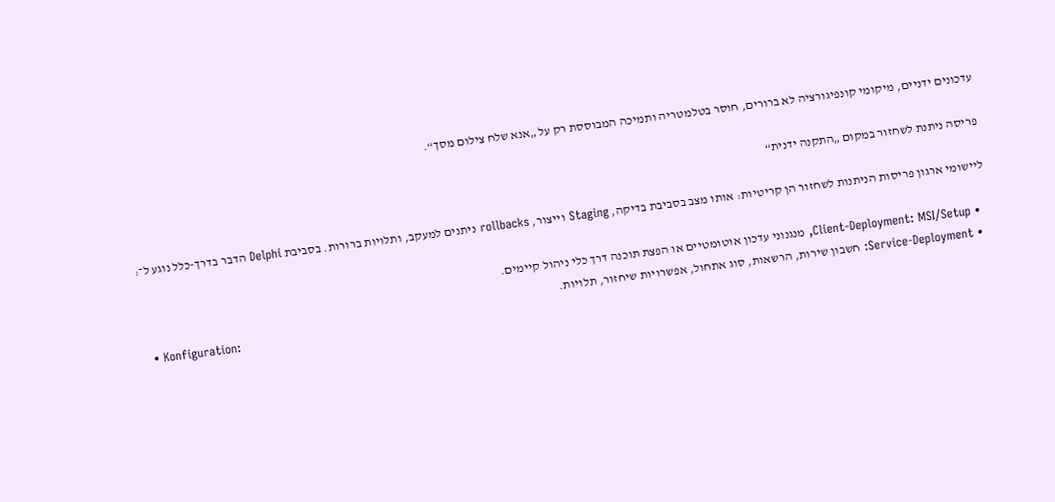עדכונים ידניים, מיקומי קונפיגורציה לא ברורים, חוסר בטלמטריה ותמיכה המבוססת רק על „אנא שלח צילום מסך“.

פריסה ניתנת לשחזור במקום „התקנה ידנית“

ליישומי ארגון פריסות הניתנות לשחזור הן קריטיות: אותו מצב בסביבת בדיקה, Staging וייצור, rollbacks ניתנים למעקב, ותלויות ברורות. בסביבת Delphi הדבר בדרך‑כלל נוגע ל־:

  • Client-Deployment: MSI/Setup, מנגנוני עדכון אוטומטיים או הפצת תוכנה דרך כלי ניהול קיימים.
  • Service-Deployment: חשבון שירות, הרשאות, סוג אתחול, אפשרויות שיחזור, תלויות.
  • Konfiguration: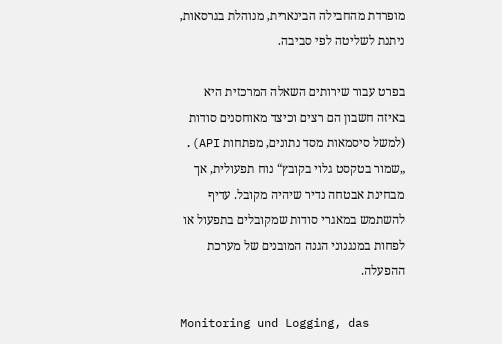מופרדת מהחבילה הבינארית, מנוהלת בגרסאות, ניתנת לשליטה לפי סביבה.

בפרט עבור שירותים השאלה המרכזית היא באיזה חשבון הם רצים וכיצד מאוחסנים סודות (למשל סיסמאות מסד נתונים, מפתחות API). „שמור בטקסט גלוי בקובץ“ נוח תפעולית, אך מבחינת אבטחה נדיר שיהיה מקובל. עדיף להשתמש במאגרי סודות שמקובלים בתפעול או לפחות במנגנוני הגנה המובנים של מערכת ההפעלה.

Monitoring und Logging, das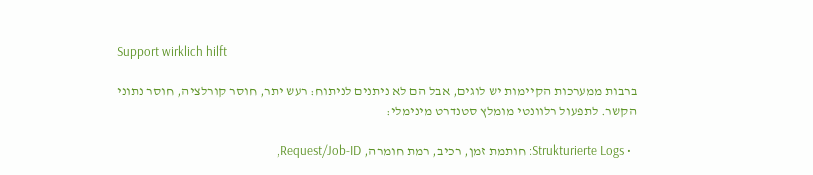Support wirklich hilft

ברבות ממערכות הקיימות יש לוגים, אבל הם לא ניתנים לניתוח: רעש יתר, חוסר קורלציה, חוסר נתוני הקשר. לתפעול רלוונטי מומלץ סטנדרט מינימלי:

  • Strukturierte Logs: חותמת זמן, רכיב, רמת חומרה, Request/Job‑ID,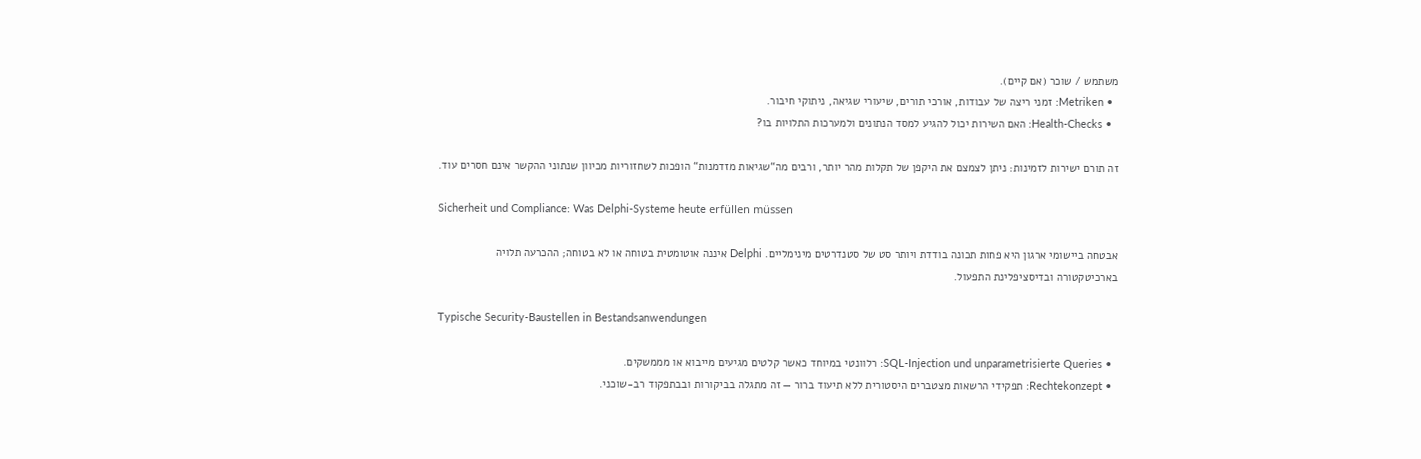משתמש / שוכר (אם קיים).
  • Metriken: זמני ריצה של עבודות, אורכי תורים, שיעורי שגיאה, ניתוקי חיבור.
  • Health-Checks: האם השירות יכול להגיע למסד הנתונים ולמערכות התלויות בו?

זה תורם ישירות לזמינות: ניתן לצמצם את היקפן של תקלות מהר יותר, ורבים מה“שגיאות מזדמנות“ הופכות לשחזוריות מכיוון שנתוני ההקשר אינם חסרים עוד.

Sicherheit und Compliance: Was Delphi-Systeme heute erfüllen müssen

אבטחה ביישומי ארגון היא פחות תכונה בודדת ויותר סט של סטנדרטים מינימליים. Delphi איננה אוטומטית בטוחה או לא בטוחה; ההכרעה תלויה בארכיטקטורה ובדיסציפלינת התפעול.

Typische Security-Baustellen in Bestandsanwendungen

  • SQL-Injection und unparametrisierte Queries: רלוונטי במיוחד כאשר קלטים מגיעים מייבוא או מממשקים.
  • Rechtekonzept: תפקידי הרשאות מצטברים היסטורית ללא תיעוד ברור — זה מתגלה בביקורות ובבתפקוד רב‑שוכני.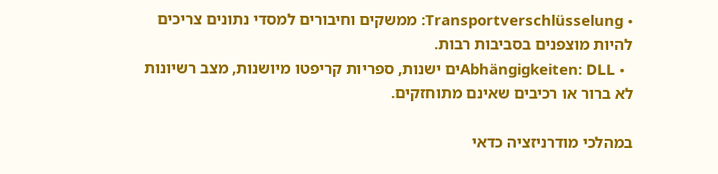• Transportverschlüsselung: ממשקים וחיבורים למסדי נתונים צריכים להיות מוצפנים בסביבות רבות.
  • Abhängigkeiten: DLLים ישנות, ספריות קריפטו מיושנות, מצב רשיונות לא ברור או רכיבים שאינם מתוחזקים.

במהלכי מודרניזציה כדאי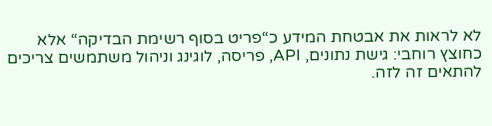לא לראות את אבטחת המידע כ“פריט בסוף רשימת הבדיקה“ אלא כחוצץ רוחבי: גישת נתונים, API, פריסה, לוגינג וניהול משתמשים צריכים להתאים זה לזה.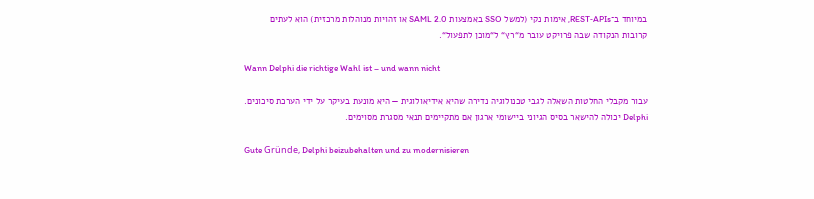במיוחד ב־REST‑APIs, אימות נקי (למשל SSO באמצעות SAML 2.0 או זהויות מנוהלות מרכזית) הוא לעתים קרובות הנקודה שבה פרויקט עובר מ“רץ“ ל“מוכן לתפעול“.

Wann Delphi die richtige Wahl ist – und wann nicht

עבור מקבלי החלטות השאלה לגבי טכנולוגיה נדירה שהיא אידיאולוגית — היא מונעת בעיקר על ידי הערכת סיכונים. Delphi יכולה להישאר בסיס הגיוני ביישומי ארגון אם מתקיימים תנאי מסגרת מסוימים.

Gute Gründe, Delphi beizubehalten und zu modernisieren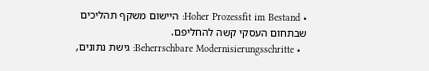• Hoher Prozessfit im Bestand: היישום משקף תהליכים שבתחום העסקי קשה להחליפם.
  • Beherrschbare Modernisierungsschritte: גישת נתונים,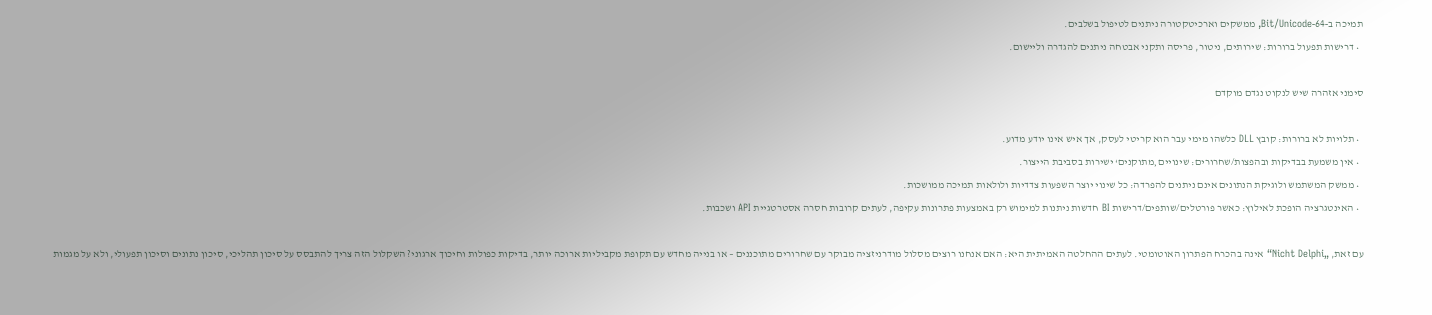תמיכה ב‑64‑Bit/Unicode, ממשקים וארכיטקטורה ניתנים לטיפול בשלבים.
  • דרישות תפעול ברורות: שירותים, ניטור, פריסה ותקני אבטחה ניתנים להגדרה וליישום.

סימני אזהרה שיש לנקוט נגדם מוקדם

  • תלויות לא ברורות: קובץ DLL כלשהו מימי עבר הוא קריטי לעסק, אך איש אינו יודע מדוע.
  • אין משמעת בבדיקות ובהפצות/שחרורים: שינויים ‚מתוקנים‘ ישירות בסביבת הייצור.
  • ממשק המשתמש ולוגיקת הנתונים אינם ניתנים להפרדה: כל שינוי יוצר השפעות צדדיות ולולאות תמיכה ממושכות.
  • האינטגרציה הופכת לאילוץ: כאשר פורטלים/שותפים/דרישות BI חדשות ניתנות למימוש רק באמצעות פתרונות עקיפה, לעתים קרובות חסרה אסטרטגיית API ושכבות.

עם זאת, „Nicht Delphi“ אינה בהכרח הפתרון האוטומטי. לעתים ההחלטה האמיתית היא: האם אנחנו רוצים מסלול מודרניזציה מבוקר עם שחרורים מתוכננים – או בנייה מחדש עם תקופת מקביליות ארוכה יותר, בדיקות כפולות וחיכוך ארגוני? השקלול הזה צריך להתבסס על סיכון תהליכי, סיכון נתונים וסיכון תפעולי, ולא על מגמות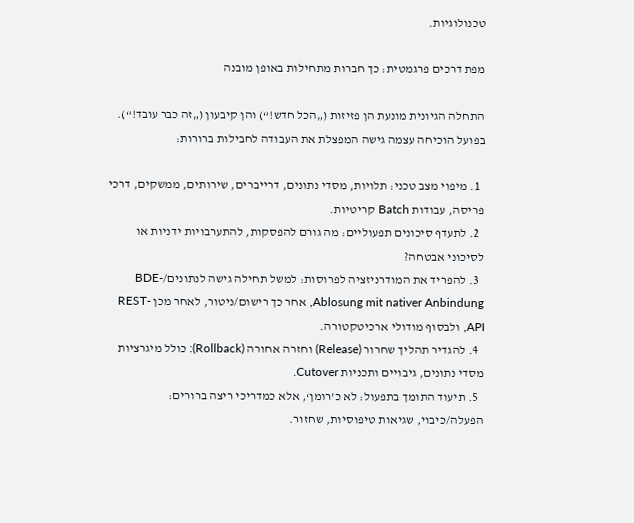טכנולוגיות.

מפת דרכים פרגמטית: כך חברות מתחילות באופן מובנה

התחלה הגיונית מונעת הן פזיזות („הכל חדש!“) והן קיבעון („זה כבר עובד!“). בפועל הוכיחה עצמה גישה המפצלת את העבודה לחבילות ברורות:

  1. מיפוי מצב טכני: תלויות, מסדי נתונים, דרייברים, שירותים, ממשקים, דרכי פריסה, עבודות Batch קריטיות.
  2. לתעדף סיכונים תפעוליים: מה גורם להפסקות, להתערבויות ידניות או לסיכוני אבטחה?
  3. להפריד את המודרניזציה לפרוסות: למשל תחילה גישה לנתונים/BDE-Ablosung mit nativer Anbindung, אחר כך רישום/ניטור, לאחר מכן REST-API, ולבסוף מודולי ארכיטקטורה.
  4. להגדיר תהליך שחרור (Release) וחזרה אחורה (Rollback): כולל מיגרציות מסדי נתונים, גיבויים ותכניות Cutover.
  5. תיעוד התומך בתפעול: לא כ’רומן‘, אלא כמדריכי ריצה ברורים: הפעלה/כיבוי, שגיאות טיפוסיות, שחזור.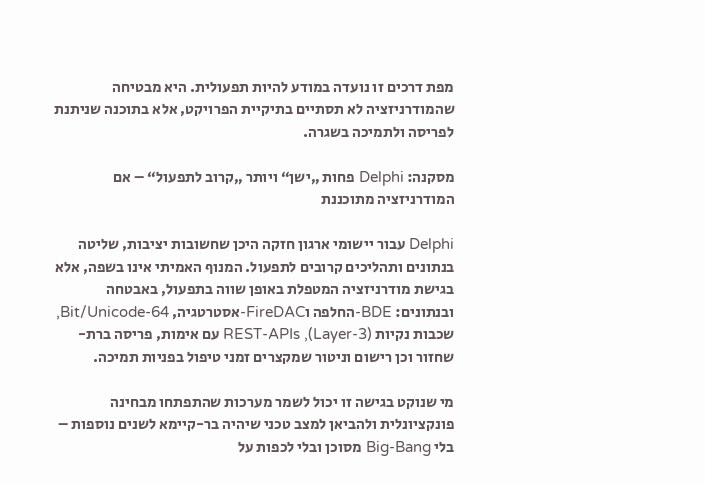מפת דרכים זו נועדה במודע להיות תפעולית. היא מבטיחה שהמודרניזציה לא תסתיים בתיקיית הפרויקט, אלא בתוכנה שניתנת לפריסה ולתמיכה בשגרה.

מסקנה: Delphi פחות „ישן“ ויותר „קרוב לתפעול“ – אם המודרניזציה מתוכננת

Delphi עבור יישומי ארגון חזקה היכן שחשובות יציבות, שליטה בנתונים ותהליכים קרובים לתפעול. המנוף האמיתי אינו בשפה, אלא בגישת מודרניזציה המטפלת באופן שווה בתפעול, באבטחה ובנתונים: BDE-החלפה וFireDAC-אסטרטגיה, 64-Bit/Unicode, שכבות נקיות (Layer-3), REST-APIs עם אימות, פריסה ברת-שחזור וכן רישום וניטור שמקצרים זמני טיפול בפניות תמיכה.

מי שנוקט בגישה זו יכול לשמר מערכות שהתפתחו מבחינה פונקציונלית ולהביאן למצב טכני שיהיה בר-קיימא לשנים נוספות – בלי Big-Bang מסוכן ובלי לכפות על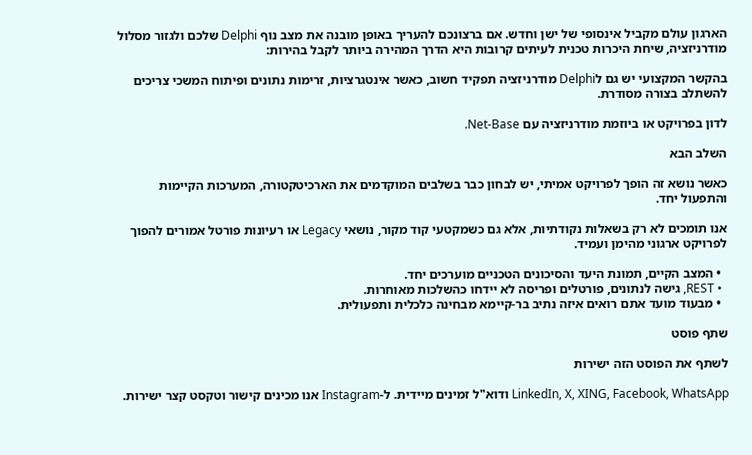הארגון עולם מקביל אינסופי של ישן וחדש. אם ברצונכם להעריך באופן מובנה את מצב נוף Delphi שלכם ולגזור מסלול מודרניזציה, שיחת היכרות טכנית לעיתים קרובות היא הדרך המהירה ביותר לקבל בהירות:

בהקשר המקצועי יש גם לDelphi מודרניזציה תפקיד חשוב, כאשר אינטגרציות, זרימות נתונים ופיתוח המשכי צריכים להשתלב בצורה מסודרת.

לדון בפרויקט או ביוזמת מודרניזציה עם Net-Base.

השלב הבא

כאשר נושא זה הופך לפרויקט אמיתי, יש לבחון כבר בשלבים המוקדמים את הארכיטקטורה, המערכות הקיימות והתפעול יחד.

אנו תומכים לא רק בשאלות נקודתיות, אלא גם כשמקטעי קוד מקור, נושאי Legacy או רעיונות פורטל אמורים להפוך לפרויקט ארגוני מהימן ועמיד.

  • המצב הקיים, תמונת היעד והסיכונים הטכניים מוערכים יחד.
  • REST, גישה לנתונים, פורטלים ופריסה לא יידחו כהשלכות מאוחרות.
  • מבעוד מועד אתם רואים איזה נתיב בר-קיימא מבחינה כלכלית ותפעולית.

שתף פוסט

לשתף את הפוסט הזה ישירות

LinkedIn, X, XING, Facebook, WhatsApp ודוא"ל זמינים מיידית. ל‑Instagram אנו מכינים קישור וטקסט קצר ישירות.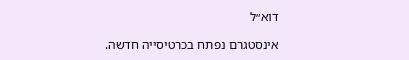דוא״ל

אינסטגרם נפתח בכרטיסייה חדשה.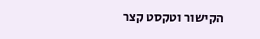הקישור וטקסט קצר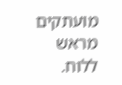מועתקים מראש ללוח.